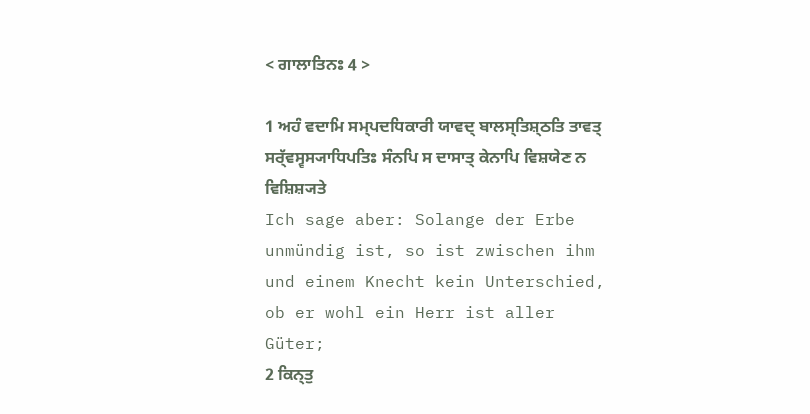< ਗਾਲਾਤਿਨਃ 4 >

1 ਅਹੰ ਵਦਾਮਿ ਸਮ੍ਪਦਧਿਕਾਰੀ ਯਾਵਦ੍ ਬਾਲਸ੍ਤਿਸ਼੍ਠਤਿ ਤਾਵਤ੍ ਸਰ੍ੱਵਸ੍ਵਸ੍ਯਾਧਿਪਤਿਃ ਸੰਨਪਿ ਸ ਦਾਸਾਤ੍ ਕੇਨਾਪਿ ਵਿਸ਼ਯੇਣ ਨ ਵਿਸ਼ਿਸ਼੍ਯਤੇ
Ich sage aber: Solange der Erbe unmündig ist, so ist zwischen ihm und einem Knecht kein Unterschied, ob er wohl ein Herr ist aller Güter;
2 ਕਿਨ੍ਤੁ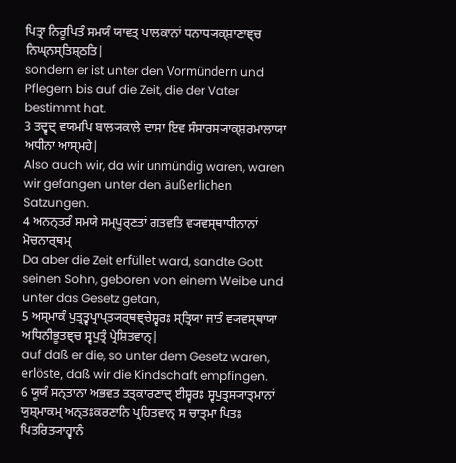ਪਿਤ੍ਰਾ ਨਿਰੂਪਿਤੰ ਸਮਯੰ ਯਾਵਤ੍ ਪਾਲਕਾਨਾਂ ਧਨਾਧ੍ਯਕ੍ਸ਼ਾਣਾਞ੍ਚ ਨਿਘ੍ਨਸ੍ਤਿਸ਼੍ਠਤਿ|
sondern er ist unter den Vormündern und Pflegern bis auf die Zeit, die der Vater bestimmt hat.
3 ਤਦ੍ਵਦ੍ ਵਯਮਪਿ ਬਾਲ੍ਯਕਾਲੇ ਦਾਸਾ ਇਵ ਸੰਸਾਰਸ੍ਯਾਕ੍ਸ਼ਰਮਾਲਾਯਾ ਅਧੀਨਾ ਆਸ੍ਮਹੇ|
Also auch wir, da wir unmündig waren, waren wir gefangen unter den äußerlichen Satzungen.
4 ਅਨਨ੍ਤਰੰ ਸਮਯੇ ਸਮ੍ਪੂਰ੍ਣਤਾਂ ਗਤਵਤਿ ਵ੍ਯਵਸ੍ਥਾਧੀਨਾਨਾਂ ਮੋਚਨਾਰ੍ਥਮ੍
Da aber die Zeit erfüllet ward, sandte Gott seinen Sohn, geboren von einem Weibe und unter das Gesetz getan,
5 ਅਸ੍ਮਾਕੰ ਪੁਤ੍ਰਤ੍ਵਪ੍ਰਾਪ੍ਤ੍ਯਰ੍ਥਞ੍ਚੇਸ਼੍ਵਰਃ ਸ੍ਤ੍ਰਿਯਾ ਜਾਤੰ ਵ੍ਯਵਸ੍ਥਾਯਾ ਅਧਿਨੀਭੂਤਞ੍ਚ ਸ੍ਵਪੁਤ੍ਰੰ ਪ੍ਰੇਸ਼ਿਤਵਾਨ੍|
auf daß er die, so unter dem Gesetz waren, erlöste, daß wir die Kindschaft empfingen.
6 ਯੂਯੰ ਸਨ੍ਤਾਨਾ ਅਭਵਤ ਤਤ੍ਕਾਰਣਾਦ੍ ਈਸ਼੍ਵਰਃ ਸ੍ਵਪੁਤ੍ਰਸ੍ਯਾਤ੍ਮਾਨਾਂ ਯੁਸ਼੍ਮਾਕਮ੍ ਅਨ੍ਤਃਕਰਣਾਨਿ ਪ੍ਰਹਿਤਵਾਨ੍ ਸ ਚਾਤ੍ਮਾ ਪਿਤਃ ਪਿਤਰਿਤ੍ਯਾਹ੍ਵਾਨੰ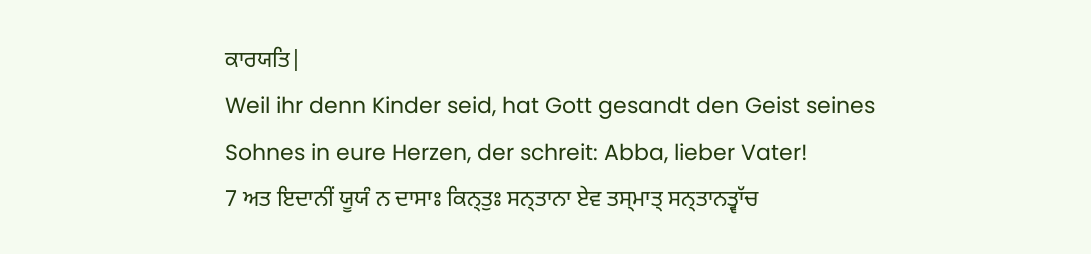ਕਾਰਯਤਿ|
Weil ihr denn Kinder seid, hat Gott gesandt den Geist seines Sohnes in eure Herzen, der schreit: Abba, lieber Vater!
7 ਅਤ ਇਦਾਨੀਂ ਯੂਯੰ ਨ ਦਾਸਾਃ ਕਿਨ੍ਤੁਃ ਸਨ੍ਤਾਨਾ ਏਵ ਤਸ੍ਮਾਤ੍ ਸਨ੍ਤਾਨਤ੍ਵਾੱਚ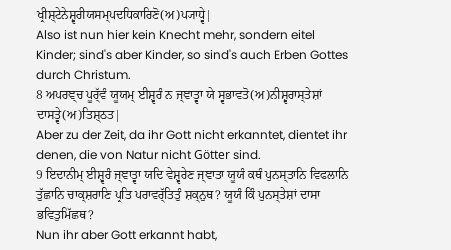ਖ੍ਰੀਸ਼੍ਟੇਨੇਸ਼੍ਵਰੀਯਸਮ੍ਪਦਧਿਕਾਰਿਣੋ(ਅ)ਪ੍ਯਾਧ੍ਵੇ|
Also ist nun hier kein Knecht mehr, sondern eitel Kinder; sind's aber Kinder, so sind's auch Erben Gottes durch Christum.
8 ਅਪਰਞ੍ਚ ਪੂਰ੍ੱਵੰ ਯੂਯਮ੍ ਈਸ਼੍ਵਰੰ ਨ ਜ੍ਞਾਤ੍ਵਾ ਯੇ ਸ੍ਵਭਾਵਤੋ(ਅ)ਨੀਸ਼੍ਵਰਾਸ੍ਤੇਸ਼ਾਂ ਦਾਸਤ੍ਵੇ(ਅ)ਤਿਸ਼੍ਠਤ|
Aber zu der Zeit, da ihr Gott nicht erkanntet, dientet ihr denen, die von Natur nicht Götter sind.
9 ਇਦਾਨੀਮ੍ ਈਸ਼੍ਵਰੰ ਜ੍ਞਾਤ੍ਵਾ ਯਦਿ ਵੇਸ਼੍ਵਰੇਣ ਜ੍ਞਾਤਾ ਯੂਯੰ ਕਥੰ ਪੁਨਸ੍ਤਾਨਿ ਵਿਫਲਾਨਿ ਤੁੱਛਾਨਿ ਚਾਕ੍ਸ਼ਰਾਣਿ ਪ੍ਰਤਿ ਪਰਾਵਰ੍ੱਤਿਤੁੰ ਸ਼ਕ੍ਨੁਥ? ਯੂਯੰ ਕਿੰ ਪੁਨਸ੍ਤੇਸ਼ਾਂ ਦਾਸਾ ਭਵਿਤੁਮਿੱਛਥ?
Nun ihr aber Gott erkannt habt,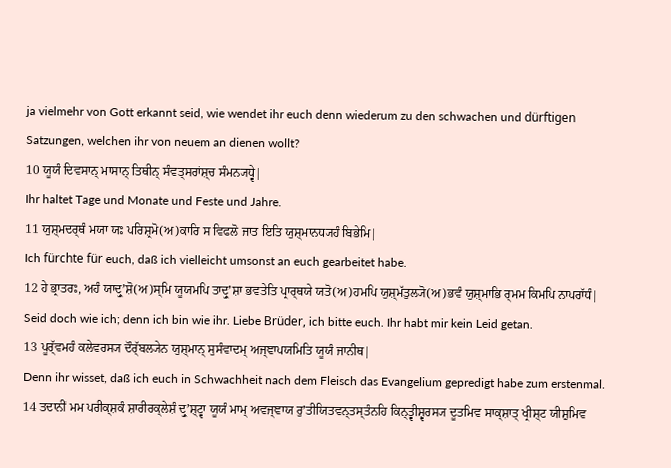ja vielmehr von Gott erkannt seid, wie wendet ihr euch denn wiederum zu den schwachen und dürftigen Satzungen, welchen ihr von neuem an dienen wollt?
10 ਯੂਯੰ ਦਿਵਸਾਨ੍ ਮਾਸਾਨ੍ ਤਿਥੀਨ੍ ਸੰਵਤ੍ਸਰਾਂਸ਼੍ਚ ਸੰਮਨ੍ਯਧ੍ਵੇ|
Ihr haltet Tage und Monate und Feste und Jahre.
11 ਯੁਸ਼੍ਮਦਰ੍ਥੰ ਮਯਾ ਯਃ ਪਰਿਸ਼੍ਰਮੋ(ਅ)ਕਾਰਿ ਸ ਵਿਫਲੋ ਜਾਤ ਇਤਿ ਯੁਸ਼੍ਮਾਨਧ੍ਯਹੰ ਬਿਭੇਮਿ|
Ich fürchte für euch, daß ich vielleicht umsonst an euch gearbeitet habe.
12 ਹੇ ਭ੍ਰਾਤਰਃ, ਅਹੰ ਯਾਦ੍ਰੁʼਸ਼ੋ(ਅ)ਸ੍ਮਿ ਯੂਯਮਪਿ ਤਾਦ੍ਰੁʼਸ਼ਾ ਭਵਤੇਤਿ ਪ੍ਰਾਰ੍ਥਯੇ ਯਤੋ(ਅ)ਹਮਪਿ ਯੁਸ਼੍ਮੱਤੁਲ੍ਯੋ(ਅ)ਭਵੰ ਯੁਸ਼੍ਮਾਭਿ ਰ੍ਮਮ ਕਿਮਪਿ ਨਾਪਰਾੱਧੰ|
Seid doch wie ich; denn ich bin wie ihr. Liebe Brüder, ich bitte euch. Ihr habt mir kein Leid getan.
13 ਪੂਰ੍ੱਵਮਹੰ ਕਲੇਵਰਸ੍ਯ ਦੌਰ੍ੱਬਲ੍ਯੇਨ ਯੁਸ਼੍ਮਾਨ੍ ਸੁਸੰਵਾਦਮ੍ ਅਜ੍ਞਾਪਯਮਿਤਿ ਯੂਯੰ ਜਾਨੀਥ|
Denn ihr wisset, daß ich euch in Schwachheit nach dem Fleisch das Evangelium gepredigt habe zum erstenmal.
14 ਤਦਾਨੀਂ ਮਮ ਪਰੀਕ੍ਸ਼ਕੰ ਸ਼ਾਰੀਰਕ੍ਲੇਸ਼ੰ ਦ੍ਰੁʼਸ਼੍ਟ੍ਵਾ ਯੂਯੰ ਮਾਮ੍ ਅਵਜ੍ਞਾਯ ਰੁʼਤੀਯਿਤਵਨ੍ਤਸ੍ਤੰਨਹਿ ਕਿਨ੍ਤ੍ਵੀਸ਼੍ਵਰਸ੍ਯ ਦੂਤਮਿਵ ਸਾਕ੍ਸ਼ਾਤ੍ ਖ੍ਰੀਸ਼੍ਟ ਯੀਸ਼ੁਮਿਵ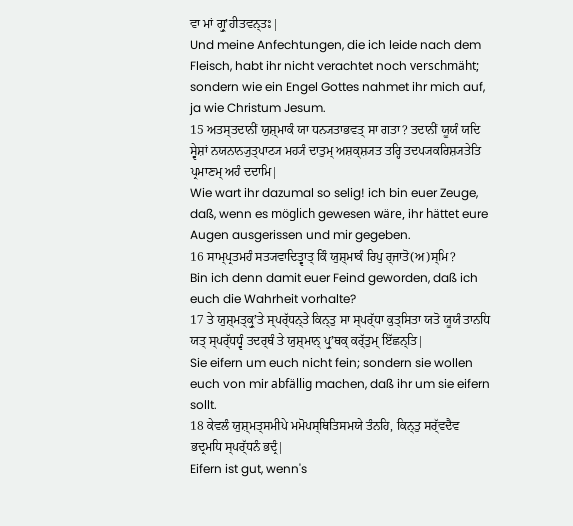ਵਾ ਮਾਂ ਗ੍ਰੁʼਹੀਤਵਨ੍ਤਃ|
Und meine Anfechtungen, die ich leide nach dem Fleisch, habt ihr nicht verachtet noch verschmäht; sondern wie ein Engel Gottes nahmet ihr mich auf, ja wie Christum Jesum.
15 ਅਤਸ੍ਤਦਾਨੀਂ ਯੁਸ਼੍ਮਾਕੰ ਯਾ ਧਨ੍ਯਤਾਭਵਤ੍ ਸਾ ਗਤਾ? ਤਦਾਨੀਂ ਯੂਯੰ ਯਦਿ ਸ੍ਵੇਸ਼ਾਂ ਨਯਨਾਨ੍ਯੁਤ੍ਪਾਟ੍ਯ ਮਹ੍ਯੰ ਦਾਤੁਮ੍ ਅਸ਼ਕ੍ਸ਼੍ਯਤ ਤਰ੍ਹਿ ਤਦਪ੍ਯਕਰਿਸ਼੍ਯਤੇਤਿ ਪ੍ਰਮਾਣਮ੍ ਅਹੰ ਦਦਾਮਿ|
Wie wart ihr dazumal so selig! ich bin euer Zeuge, daß, wenn es möglich gewesen wäre, ihr hättet eure Augen ausgerissen und mir gegeben.
16 ਸਾਮ੍ਪ੍ਰਤਮਹੰ ਸਤ੍ਯਵਾਦਿਤ੍ਵਾਤ੍ ਕਿੰ ਯੁਸ਼੍ਮਾਕੰ ਰਿਪੁ ਰ੍ਜਾਤੋ(ਅ)ਸ੍ਮਿ?
Bin ich denn damit euer Feind geworden, daß ich euch die Wahrheit vorhalte?
17 ਤੇ ਯੁਸ਼੍ਮਤ੍ਕ੍ਰੁʼਤੇ ਸ੍ਪਰ੍ੱਧਨ੍ਤੇ ਕਿਨ੍ਤੁ ਸਾ ਸ੍ਪਰ੍ੱਧਾ ਕੁਤ੍ਸਿਤਾ ਯਤੋ ਯੂਯੰ ਤਾਨਧਿ ਯਤ੍ ਸ੍ਪਰ੍ੱਧਧ੍ਵੰ ਤਦਰ੍ਥੰ ਤੇ ਯੁਸ਼੍ਮਾਨ੍ ਪ੍ਰੁʼਥਕ੍ ਕਰ੍ੱਤੁਮ੍ ਇੱਛਨ੍ਤਿ|
Sie eifern um euch nicht fein; sondern sie wollen euch von mir abfällig machen, daß ihr um sie eifern sollt.
18 ਕੇਵਲੰ ਯੁਸ਼੍ਮਤ੍ਸਮੀਪੇ ਮਮੋਪਸ੍ਥਿਤਿਸਮਯੇ ਤੰਨਹਿ, ਕਿਨ੍ਤੁ ਸਰ੍ੱਵਦੈਵ ਭਦ੍ਰਮਧਿ ਸ੍ਪਰ੍ੱਧਨੰ ਭਦ੍ਰੰ|
Eifern ist gut, wenn's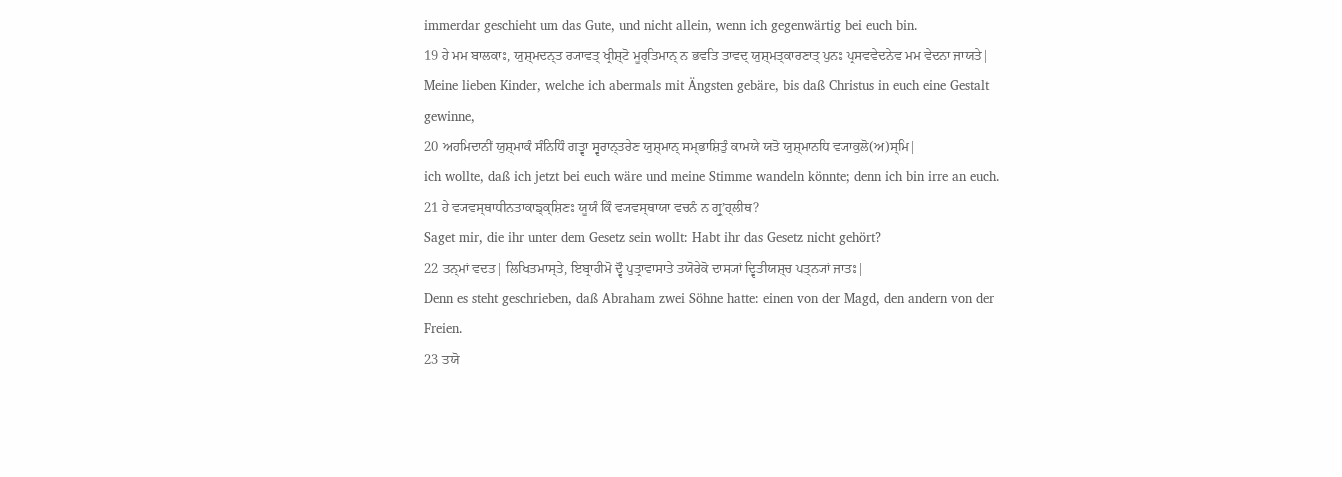immerdar geschieht um das Gute, und nicht allein, wenn ich gegenwärtig bei euch bin.
19 ਹੇ ਮਮ ਬਾਲਕਾਃ, ਯੁਸ਼੍ਮਦਨ੍ਤ ਰ੍ਯਾਵਤ੍ ਖ੍ਰੀਸ਼੍ਟੋ ਮੂਰ੍ਤਿਮਾਨ੍ ਨ ਭਵਤਿ ਤਾਵਦ੍ ਯੁਸ਼੍ਮਤ੍ਕਾਰਣਾਤ੍ ਪੁਨਃ ਪ੍ਰਸਵਵੇਦਨੇਵ ਮਮ ਵੇਦਨਾ ਜਾਯਤੇ|
Meine lieben Kinder, welche ich abermals mit Ängsten gebäre, bis daß Christus in euch eine Gestalt gewinne,
20 ਅਹਮਿਦਾਨੀਂ ਯੁਸ਼੍ਮਾਕੰ ਸੰਨਿਧਿੰ ਗਤ੍ਵਾ ਸ੍ਵਰਾਨ੍ਤਰੇਣ ਯੁਸ਼੍ਮਾਨ੍ ਸਮ੍ਭਾਸ਼ਿਤੁੰ ਕਾਮਯੇ ਯਤੋ ਯੁਸ਼੍ਮਾਨਧਿ ਵ੍ਯਾਕੁਲੋ(ਅ)ਸ੍ਮਿ|
ich wollte, daß ich jetzt bei euch wäre und meine Stimme wandeln könnte; denn ich bin irre an euch.
21 ਹੇ ਵ੍ਯਵਸ੍ਥਾਧੀਨਤਾਕਾਙ੍ਕ੍ਸ਼ਿਣਃ ਯੂਯੰ ਕਿੰ ਵ੍ਯਵਸ੍ਥਾਯਾ ਵਚਨੰ ਨ ਗ੍ਰੁʼਹ੍ਲੀਥ?
Saget mir, die ihr unter dem Gesetz sein wollt: Habt ihr das Gesetz nicht gehört?
22 ਤਨ੍ਮਾਂ ਵਦਤ| ਲਿਖਿਤਮਾਸ੍ਤੇ, ਇਬ੍ਰਾਹੀਮੋ ਦ੍ਵੌ ਪੁਤ੍ਰਾਵਾਸਾਤੇ ਤਯੋਰੇਕੋ ਦਾਸ੍ਯਾਂ ਦ੍ਵਿਤੀਯਸ਼੍ਚ ਪਤ੍ਨ੍ਯਾਂ ਜਾਤਃ|
Denn es steht geschrieben, daß Abraham zwei Söhne hatte: einen von der Magd, den andern von der Freien.
23 ਤਯੋ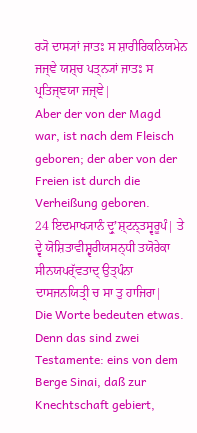ਰ੍ਯੋ ਦਾਸ੍ਯਾਂ ਜਾਤਃ ਸ ਸ਼ਾਰੀਰਿਕਨਿਯਮੇਨ ਜਜ੍ਞੇ ਯਸ਼੍ਚ ਪਤ੍ਨ੍ਯਾਂ ਜਾਤਃ ਸ ਪ੍ਰਤਿਜ੍ਞਯਾ ਜਜ੍ਞੇ|
Aber der von der Magd war, ist nach dem Fleisch geboren; der aber von der Freien ist durch die Verheißung geboren.
24 ਇਦਮਾਖ੍ਯਾਨੰ ਦ੍ਰੁʼਸ਼੍ਟਨ੍ਤਸ੍ਵਰੂਪੰ| ਤੇ ਦ੍ਵੇ ਯੋਸ਼ਿਤਾਵੀਸ਼੍ਵਰੀਯਸਨ੍ਧੀ ਤਯੋਰੇਕਾ ਸੀਨਯਪਰ੍ੱਵਤਾਦ੍ ਉਤ੍ਪੰਨਾ ਦਾਸਜਨਯਿਤ੍ਰੀ ਚ ਸਾ ਤੁ ਹਾਜਿਰਾ|
Die Worte bedeuten etwas. Denn das sind zwei Testamente: eins von dem Berge Sinai, daß zur Knechtschaft gebiert,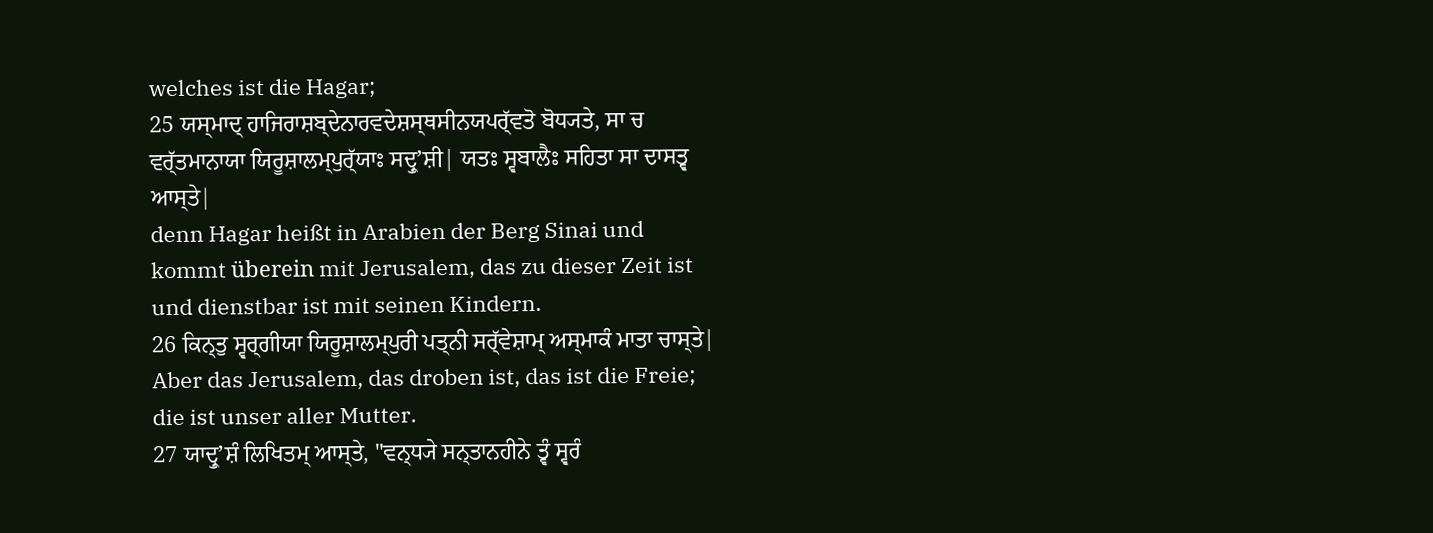welches ist die Hagar;
25 ਯਸ੍ਮਾਦ੍ ਹਾਜਿਰਾਸ਼ਬ੍ਦੇਨਾਰਵਦੇਸ਼ਸ੍ਥਸੀਨਯਪਰ੍ੱਵਤੋ ਬੋਧ੍ਯਤੇ, ਸਾ ਚ ਵਰ੍ੱਤਮਾਨਾਯਾ ਯਿਰੂਸ਼ਾਲਮ੍ਪੁਰ੍ੱਯਾਃ ਸਦ੍ਰੁʼਸ਼ੀ| ਯਤਃ ਸ੍ਵਬਾਲੈਃ ਸਹਿਤਾ ਸਾ ਦਾਸਤ੍ਵ ਆਸ੍ਤੇ|
denn Hagar heißt in Arabien der Berg Sinai und kommt überein mit Jerusalem, das zu dieser Zeit ist und dienstbar ist mit seinen Kindern.
26 ਕਿਨ੍ਤੁ ਸ੍ਵਰ੍ਗੀਯਾ ਯਿਰੂਸ਼ਾਲਮ੍ਪੁਰੀ ਪਤ੍ਨੀ ਸਰ੍ੱਵੇਸ਼ਾਮ੍ ਅਸ੍ਮਾਕੰ ਮਾਤਾ ਚਾਸ੍ਤੇ|
Aber das Jerusalem, das droben ist, das ist die Freie; die ist unser aller Mutter.
27 ਯਾਦ੍ਰੁʼਸ਼ੰ ਲਿਖਿਤਮ੍ ਆਸ੍ਤੇ, "ਵਨ੍ਧ੍ਯੇ ਸਨ੍ਤਾਨਹੀਨੇ ਤ੍ਵੰ ਸ੍ਵਰੰ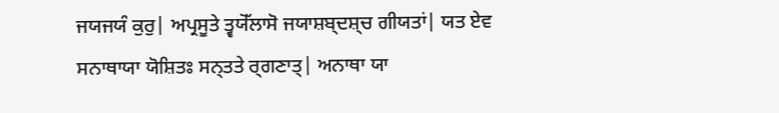ਜਯਜਯੰ ਕੁਰੁ| ਅਪ੍ਰਸੂਤੇ ਤ੍ਵਯੋੱਲਾਸੋ ਜਯਾਸ਼ਬ੍ਦਸ਼੍ਚ ਗੀਯਤਾਂ| ਯਤ ਏਵ ਸਨਾਥਾਯਾ ਯੋਸ਼ਿਤਃ ਸਨ੍ਤਤੇ ਰ੍ਗਣਾਤ੍| ਅਨਾਥਾ ਯਾ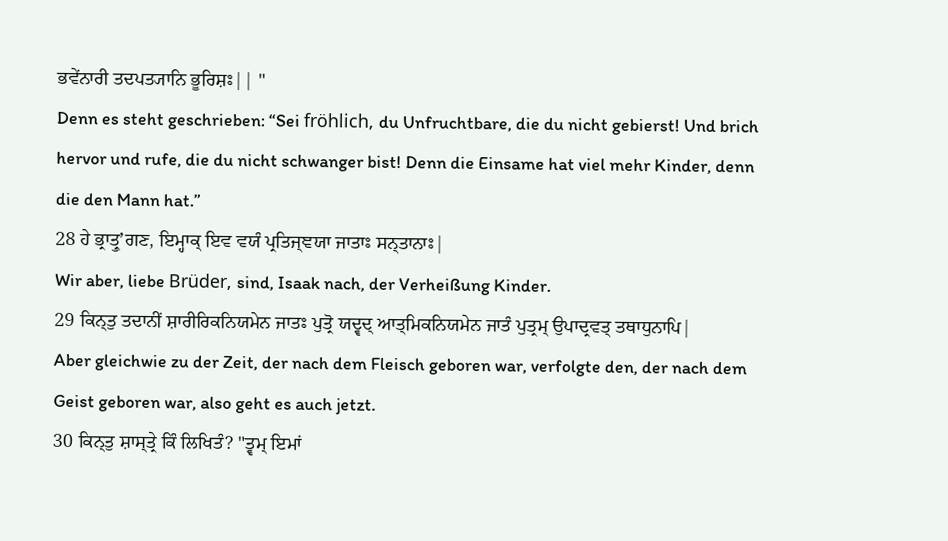ਭਵੇਂਨਾਰੀ ਤਦਪਤ੍ਯਾਨਿ ਭੂਰਿਸ਼ਃ|| "
Denn es steht geschrieben: “Sei fröhlich, du Unfruchtbare, die du nicht gebierst! Und brich hervor und rufe, die du nicht schwanger bist! Denn die Einsame hat viel mehr Kinder, denn die den Mann hat.”
28 ਹੇ ਭ੍ਰਾਤ੍ਰੁʼਗਣ, ਇਮ੍ਹਾਕ੍ ਇਵ ਵਯੰ ਪ੍ਰਤਿਜ੍ਞਯਾ ਜਾਤਾਃ ਸਨ੍ਤਾਨਾਃ|
Wir aber, liebe Brüder, sind, Isaak nach, der Verheißung Kinder.
29 ਕਿਨ੍ਤੁ ਤਦਾਨੀਂ ਸ਼ਾਰੀਰਿਕਨਿਯਮੇਨ ਜਾਤਃ ਪੁਤ੍ਰੋ ਯਦ੍ਵਦ੍ ਆਤ੍ਮਿਕਨਿਯਮੇਨ ਜਾਤੰ ਪੁਤ੍ਰਮ੍ ਉਪਾਦ੍ਰਵਤ੍ ਤਥਾਧੁਨਾਪਿ|
Aber gleichwie zu der Zeit, der nach dem Fleisch geboren war, verfolgte den, der nach dem Geist geboren war, also geht es auch jetzt.
30 ਕਿਨ੍ਤੁ ਸ਼ਾਸ੍ਤ੍ਰੇ ਕਿੰ ਲਿਖਿਤੰ? "ਤ੍ਵਮ੍ ਇਮਾਂ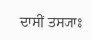ਦਾਸੀਂ ਤਸ੍ਯਾਃ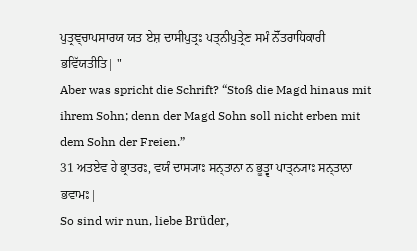ਪੁਤ੍ਰਞ੍ਚਾਪਸਾਰਯ ਯਤ ਏਸ਼ ਦਾਸੀਪੁਤ੍ਰਃ ਪਤ੍ਨੀਪੁਤ੍ਰੇਣ ਸਮੰ ਨੋੱਤਰਾਧਿਕਾਰੀ ਭਵਿੱਯਤੀਤਿ| "
Aber was spricht die Schrift? “Stoß die Magd hinaus mit ihrem Sohn; denn der Magd Sohn soll nicht erben mit dem Sohn der Freien.”
31 ਅਤਏਵ ਹੇ ਭ੍ਰਾਤਰਃ, ਵਯੰ ਦਾਸ੍ਯਾਃ ਸਨ੍ਤਾਨਾ ਨ ਭੂਤ੍ਵਾ ਪਾਤ੍ਨ੍ਯਾਃ ਸਨ੍ਤਾਨਾ ਭਵਾਮਃ|
So sind wir nun, liebe Brüder,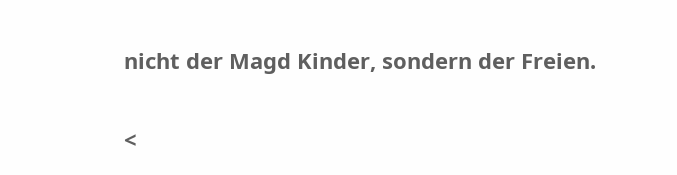nicht der Magd Kinder, sondern der Freien.

<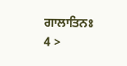ਗਾਲਾਤਿਨਃ 4 >